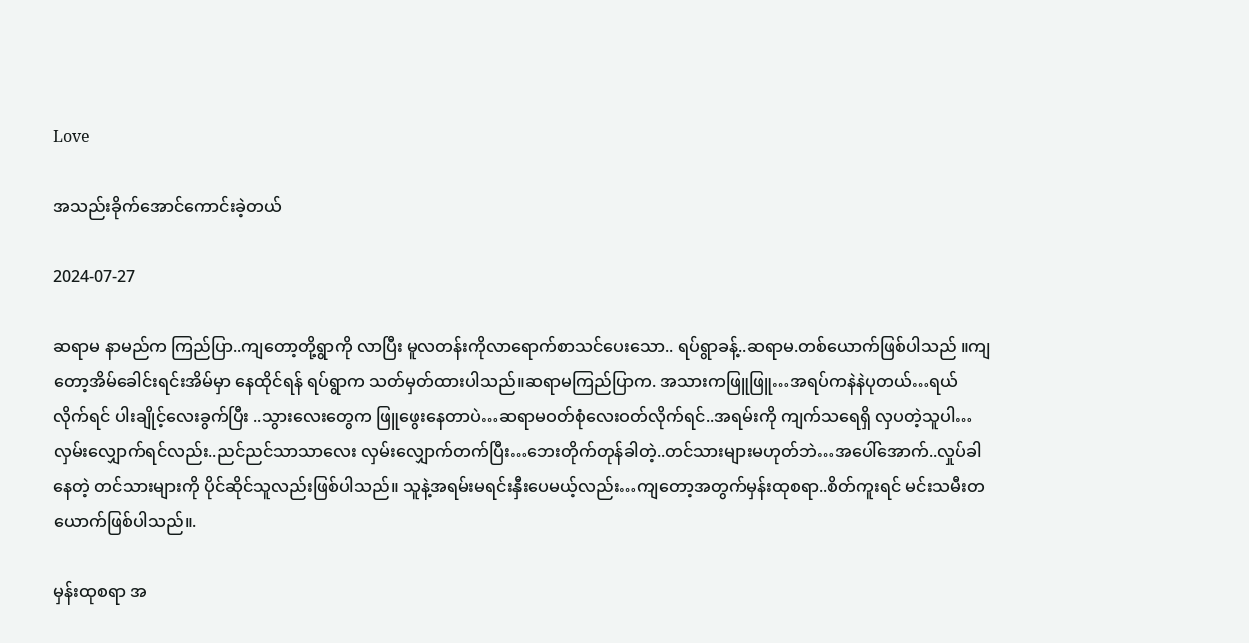Love

အသည်းခိုက်အောင်ကောင်းခဲ့တယ်

2024-07-27

ဆရာမ နာမည်က ကြည်ပြာ..ကျတော့တို့ရွာကို လာပြီး မူလတန်းကိုလာရောက်စာသင်ပေးသော.. ရပ်ရွာခန့်..ဆရာမ.တစ်ယောက်ဖြစ်ပါသည် ။ကျတော့အိမ်ခေါင်းရင်းအိမ်မှာ နေထိုင်ရန် ရပ်ရွာက သတ်မှတ်ထားပါသည်။ဆရာမကြည်ပြာက. အသားကဖြူဖြူ…အရပ်ကနဲနဲပုတယ်…ရယ်လိုက်ရင် ပါးချိုင့်လေးခွက်ပြီး ..သွားလေးတွေက ဖြူဖွေးနေတာပဲ…ဆရာမဝတ်စုံလေးဝတ်လိုက်ရင်..အရမ်းကို ကျက်သရေရှိ လှပတဲ့သူပါ…လှမ်းလျှောက်ရင်လည်း..ညင်ညင်သာသာလေး လှမ်းလျှောက်တက်ပြီး…ဘေးတိုက်တုန်ခါတဲ့..တင်သားများမဟုတ်ဘဲ…အပေါ်အောက်..လှုပ်ခါနေတဲ့ တင်သားများကို ပိုင်ဆိုင်သူလည်းဖြစ်ပါသည်။ သူနဲ့အရမ်းမရင်းနှီးပေမယ့်လည်း…ကျတော့အတွက်မှန်းထုစရာ..စိတ်ကူးရင် မင်းသမီးတယောက်ဖြစ်ပါသည်။.

မှန်းထုစရာ အ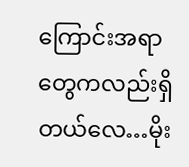ကြောင်းအရာတွေကလည်းရှိတယ်လေ…မိုး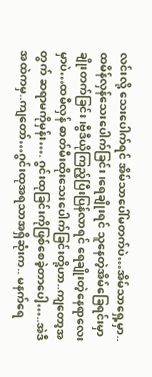လင်းလို့ သေးပေါက်ရင် အိမ်သာပေါ်မတက်ပဲ…အိမ်သာရှေ့မှာ..ထမိန်လှန်သေးပေါက်ခြင်း၊ရေချိုးရင် သူနေတဲ့အိမ်ခြေရင်းမှာ ချိုးတက်ခြင်း၊ဗွီဒီယိုကြည့်ပြီးပြန်လာရင် ရေချိုးတဲ့နေရာလေးမှာပဲ…ထမီလှန် ဓာတ်မီးထိုးသေးပေါက်ခြင်းတို့ဟာ..ကျတော့အတွက် ဆရာမကိုမှန်း…. ဂွင်းထုခြင်းကိုဖြစ်စေခဲ့တာပေါ့…..အဲဒီအထဲကမှ..ကျတော်…ဂွင်းထုအရသာအရှိဆုံးက.. မနက်ရေ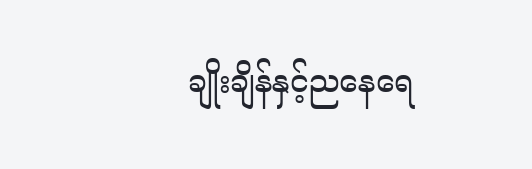ချိုးချိန်နှင့်ညနေရေ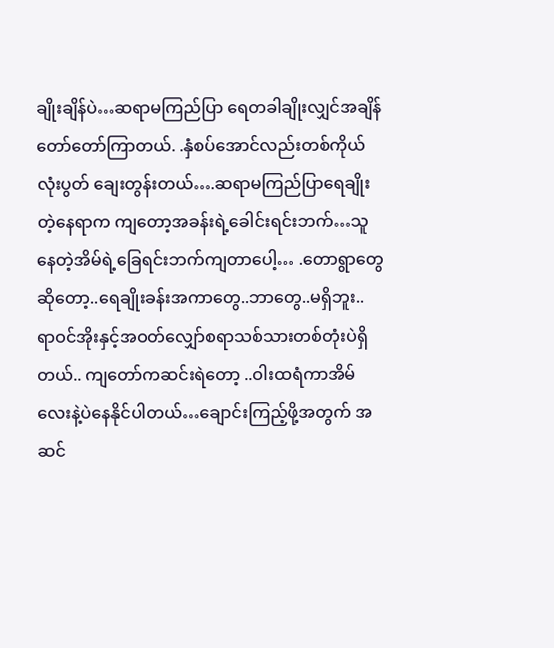ချိုးချိန်ပဲ…ဆရာမကြည်ပြာ ရေတခါချိုးလျှင်အချိန်တော်တော်ကြာတယ်. .နှံစပ်အောင်လည်းတစ်ကိုယ်လုံးပွတ် ချေးတွန်းတယ်….ဆရာမကြည်ပြာရေချိုးတဲ့နေရာက ကျတော့အခန်းရဲ့ခေါင်းရင်းဘက်…သူနေတဲ့အိမ်ရဲ့ခြေရင်းဘက်ကျတာပေါ့… .တောရွာတွေဆိုတော့..ရေချိုးခန်းအကာတွေ..ဘာတွေ..မရှိဘူး.. ရာဝင်အိုးနှင့်အဝတ်လျှော်စရာသစ်သားတစ်တုံးပဲရှိတယ်.. ကျတော်ကဆင်းရဲတော့ ..ဝါးထရံကာအိမ်လေးနဲ့ပဲနေနိုင်ပါတယ်…ချောင်းကြည့်ဖို့အတွက် အဆင်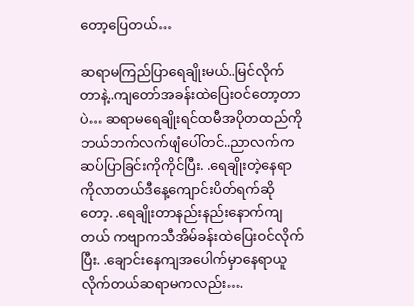တော့ပြေတယ်…

ဆရာမကြည်ပြာရေချိုးမယ်..မြင်လိုက်တာနဲ့..ကျတော်အခန်းထဲပြေးဝင်တော့တာပဲ… ဆရာမရေချိုးရင်ထမီအပိုတထည်ကိုဘယ်ဘက်လက်ဖျံပေါ်တင်..ညာလက်ကဆပ်ပြာခြင်းကိုကိုင်ပြီး. .ရေချိုးတဲ့နေရာကိုလာတယ်ဒီနေ့ကျောင်းပိတ်ရက်ဆိုတော့. .ရေချိုးတာနည်းနည်းနောက်ကျတယ် ကဗျာကသီအိမ်ခန်းထဲပြေးဝင်လိုက်ပြီး. .ချောင်းနေကျအပေါက်မှာနေရာယူလိုက်တယ်ဆရာမကလည်း….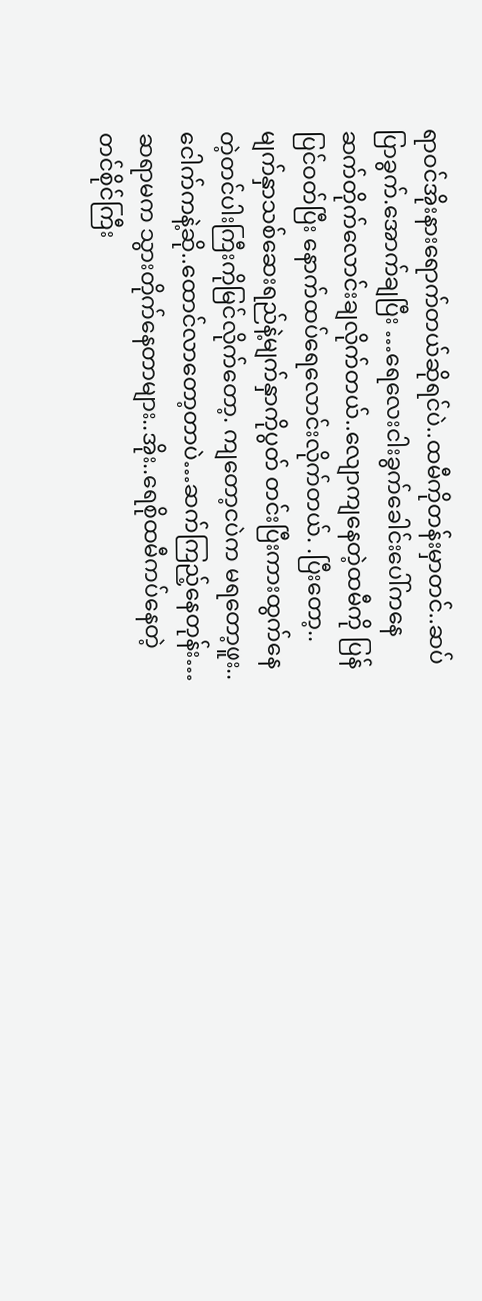ရာဝင်အိုးနားရောက်တယ်ဆိုရင်ပဲ..ထမီကိုတန်းမှာတင်..ဆပ်ပြာခွက်.အောက်ချပြီး …ရေလေးငါးခွက်ခေါင်းပေါ်ကနေဆက်တိုက်လောင်းချလိုက်တယ်..လျောကျနေတဲ့ထမီကို ပြန်ပြင်ဝတ်ပြီး နောက်ထပ်ရေလောင်းလိုက်တယ်. .ပြီးတော့..မျက်နှာသစ်ဆေးရည်နဲ့မျက်နှာကိုပွတ် တင်းပြီးကားထွက်နေတဲ့တင်ပါးကြီးကိုမြင်လိုက်တော့. ကျတော့ငပဲက မရတော့ဖူး..ငေါက်ကနဲ့ဆို..ထောင်လာတော့တာပဲ…ဆက်ကြည့်နေတုန်း…ဆရာမက သွားတိုက်နေတာများ..အိုး..ရေစိုထမီကပ်နေတဲ့ တင်စိုင်ကြီး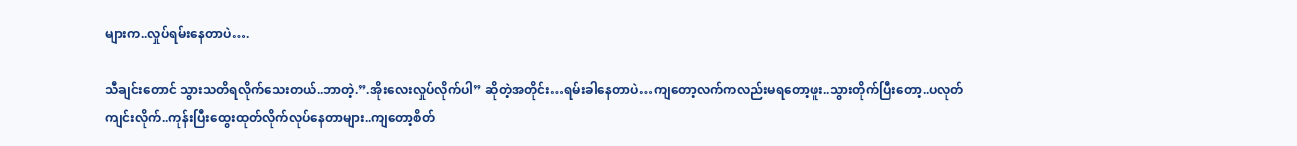များက..လှုပ်ရမ်းနေတာပဲ….

သီချင်းတောင် သွားသတိရလိုက်သေးတယ်..ဘာတဲ့.”.အိုးလေးလှုပ်လိုက်ပါ” ဆိုတဲ့အတိုင်း…ရမ်းခါနေတာပဲ…ကျတော့လက်ကလည်းမရတော့ဖူး..သွားတိုက်ပြီးတော့..ပလုတ်ကျင်းလိုက်..ကုန်းပြီးထွေးထုတ်လိုက်လုပ်နေတာများ..ကျတော့စိတ်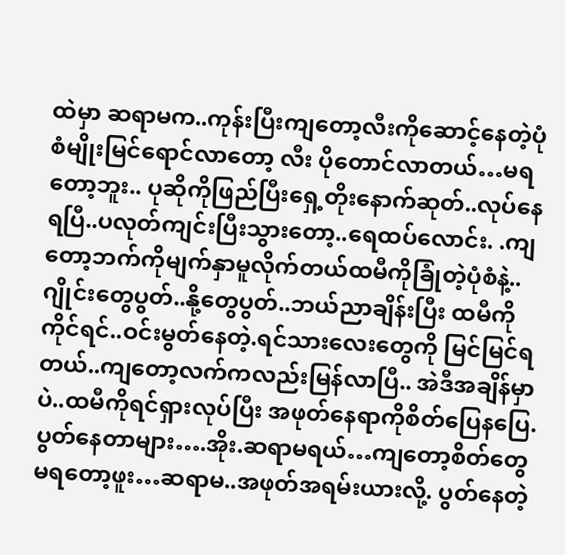ထဲမှာ ဆရာမက..ကုန်းပြီးကျတော့လီးကိုဆောင့်နေတဲ့ပုံစံမျိုးမြင်ရောင်လာတော့ လီး ပိုတောင်လာတယ်…မရတော့ဘူး.. ပုဆိုကိုဖြည်ပြီးရှေ့တိုးနောက်ဆုတ်..လုပ်နေရပြီ..ပလုတ်ကျင်းပြီးသွားတော့..ရေထပ်လောင်း. .ကျတော့ဘက်ကိုမျက်နှာမူလိုက်တယ်ထမီကိုခြုံတဲ့ပုံစံနဲ့.. ဂျိုင်းတွေပွတ်..နို့တွေပွတ်..ဘယ်ညာချိန်းပြီး ထမီကိုကိုင်ရင်..ဝင်းမွတ်နေတဲ့.ရင်သားလေးတွေကို မြင်မြင်ရတယ်..ကျတော့လက်ကလည်းမြန်လာပြီ.. အဲဒီအချိန်မှာပဲ..ထမီကိုရင်ရှားလုပ်ပြီး အဖုတ်နေရာကိုစိတ်ပြေနပြေ. ပွတ်နေတာများ….အိုး.ဆရာမရယ်…ကျတော့စိတ်တွေမရတော့ဖူး…ဆရာမ..အဖုတ်အရမ်းယားလို့. ပွတ်နေတဲ့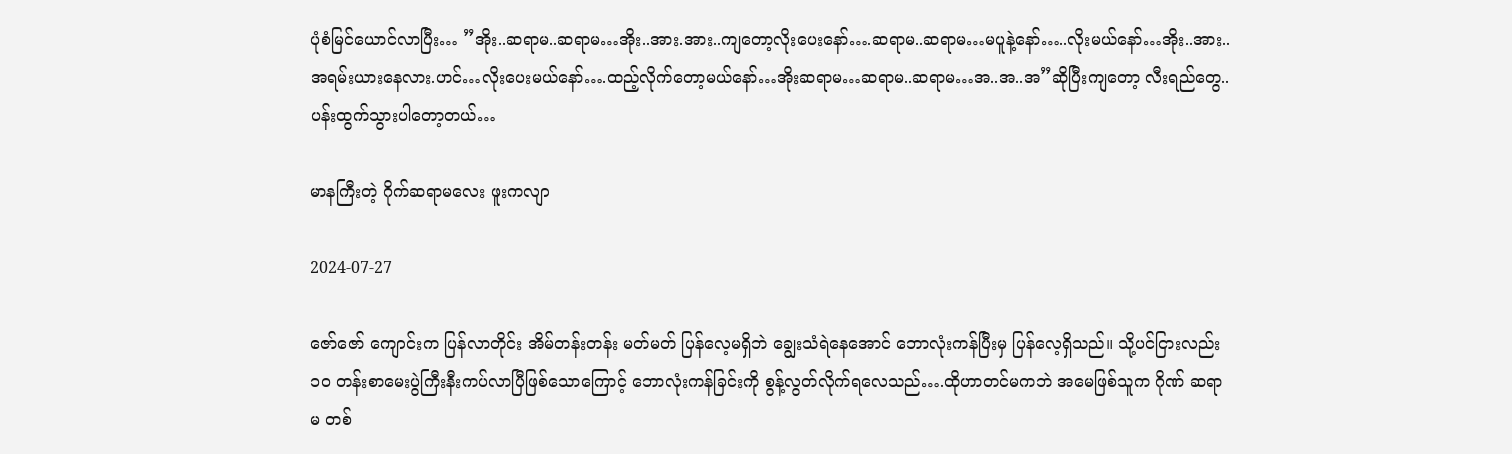ပုံစံမြင်ယောင်လာပြီး… ”အိုး..ဆရာမ..ဆရာမ…အိုး..အား.အား..ကျတော့လိုးပေးနော်….ဆရာမ..ဆရာမ…မပူနဲ့နော်…..လိုးမယ်နော်…အိုး..အား..အရမ်းယားနေလား.ဟင်…လိုးပေးမယ်နော်….ထည့်လိုက်တော့မယ်နော်…အိုးဆရာမ…ဆရာမ..ဆရာမ…အ..အ..အ”ဆိုပြီးကျတော့ လီးရည်တွေ..ပန်းထွက်သွားပါတော့တယ်…

မာနကြီးတဲ့ ဂိုက်ဆရာမလေး ဖူးကလျာ

2024-07-27

ဇော်ဇော် ကျောင်းက ပြန်လာတိုင်း အိမ်တန်းတန်း မတ်မတ် ပြန်လေ့မရှိဘဲ ချွေးသံရဲနေအောင် ဘောလုံးကန်ပြီးမှ ပြန်လေ့ရှိသည်။ သို့ပင်ငြားလည်း ၁၀ တန်းစာမေးပွဲကြီးနီးကပ်လာပြီဖြစ်သောကြောင့် ဘောလုံးကန်ခြင်းကို စွန့်လွတ်လိုက်ရလေသည်….ထိုဟာတင်မကဘဲ အမေဖြစ်သူက ဂိုဏ် ဆရာမ တစ်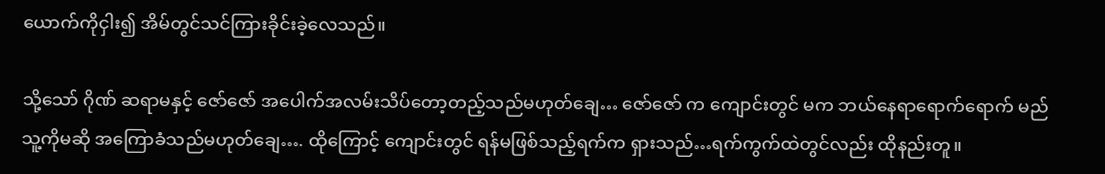ယောက်ကိုငှါး၍ အိမ်တွင်သင်ကြားခိုင်းခဲ့လေသည်။

သို့သော် ဂိုဏ် ဆရာမနှင့် ဇော်ဇော် အပေါက်အလမ်းသိပ်တော့တည့်သည်မဟုတ်ချေ… ဇော်ဇော် က ကျောင်းတွင် မက ဘယ်နေရာရောက်ရောက် မည်သူ့ကိုမဆို အကြောခံသည်မဟုတ်ချေ…. ထိုကြောင့် ကျောင်းတွင် ရန်မဖြစ်သည့်ရက်က ရှားသည်…ရက်ကွက်ထဲတွင်လည်း ထိုနည်းတူ။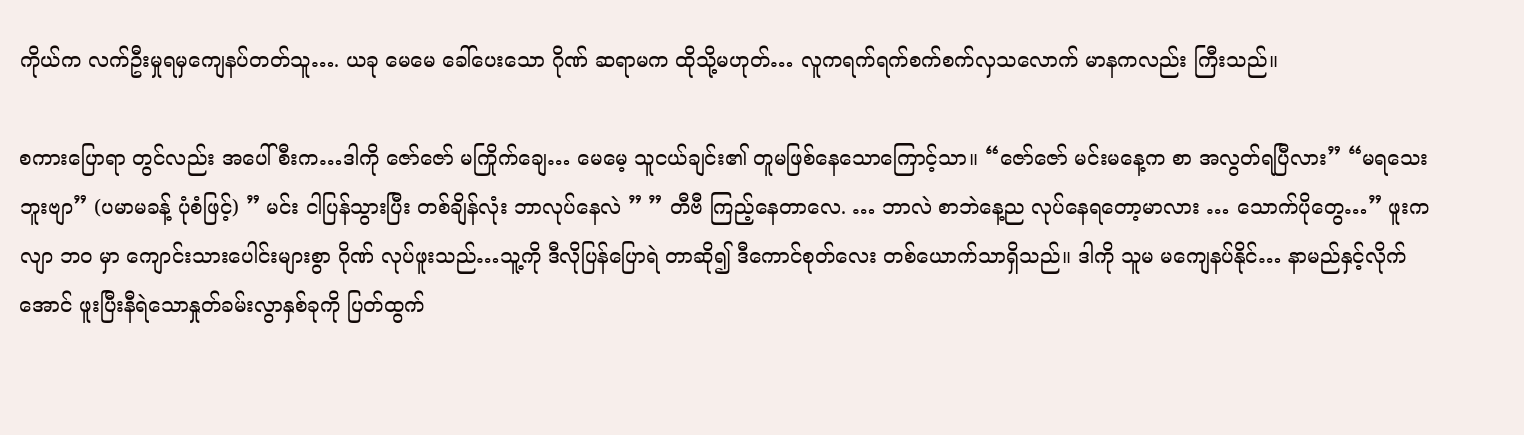ကိုယ်က လက်ဦးမှုရမှကျေနပ်တတ်သူ…. ယခု မေမေ ခေါ်ပေးသော ဂိုဏ် ဆရာမက ထိုသို့မဟုတ်… လူကရက်ရက်စက်စက်လှသလောက် မာနကလည်း ကြီးသည်။

စကားပြောရာ တွင်လည်း အပေါ်စီးက…ဒါကို ဇော်ဇော် မကြိုက်ချေ… မေမေ့ သူငယ်ချင်း၏ တူမဖြစ်နေသောကြောင့်သာ။ “ဇော်ဇော် မင်းမနေ့က စာ အလွတ်ရပြီလား” “မရသေးဘူးဗျာ” (ပမာမခန့် ပုံစံဖြင့်) ” မင်း ငါပြန်သွားပြီး တစ်ချိန်လုံး ဘာလုပ်နေလဲ ” ” တီဗီ ကြည့်နေတာလေ. … ဘာလဲ စာဘဲနေ့ည လုပ်နေရတော့မာလား … သောက်ပိုတွေ…” ဖူးကလျာ ဘဝ မှာ ကျောင်းသားပေါင်းများစွာ ဂိုဏ် လုပ်ဖူးသည်…သူ့ကို ဒီလိုပြန်ပြောရဲ တာဆို၍ ဒီကောင်စုတ်လေး တစ်ယောက်သာရှိသည်။ ဒါကို သူမ မကျေနပ်နိုင်… နာမည်နှင့်လိုက်အောင် ဖူးပြီးနီရဲသောနှုတ်ခမ်းလွာနှစ်ခုကို ပြတ်ထွက်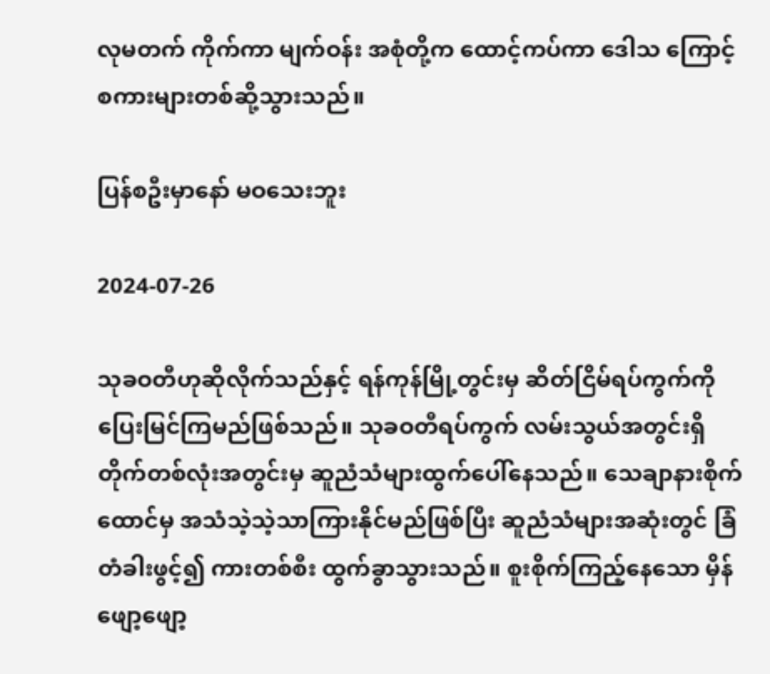လုမတက် ကိုက်ကာ မျက်ဝန်း အစုံတို့က ထောင့်ကပ်ကာ ဒေါသ ကြောင့် စကားများတစ်ဆို့သွားသည်။

ပြန်စဦးမှာနော် မဝသေးဘူး

2024-07-26

သုခဝတီဟုဆိုလိုက်သည်နှင့် ရန်ကုန်မြို့တွင်းမှ ဆိတ်ငြိမ်ရပ်ကွက်ကို ပြေးမြင်ကြမည်ဖြစ်သည်။ သုခဝတီရပ်ကွက် လမ်းသွယ်အတွင်းရှိ တိုက်တစ်လုံးအတွင်းမှ ဆူညံသံများထွက်ပေါ်နေသည်။ သေချာနားစိုက်ထောင်မှ အသံသဲ့သဲ့သာကြားနိုင်မည်ဖြစ်ပြီး ဆူညံသံများအဆုံးတွင် ခြံတံခါးဖွင့်၍ ကားတစ်စီး ထွက်ခွာသွားသည်။ စူးစိုက်ကြည့်နေသော မှိန်ဖျော့ဖျော့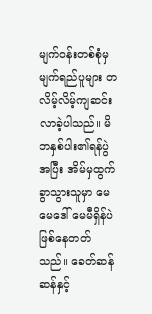မျက်ဝန်းတစ်စုံမှ မျက်ရည်ပူများ တလိမ့်လိမ့်ကျဆင်းလာခဲ့ပါသည်။ မိဘနှစ်ပါး၏ရန်ပွဲအပြီး အိမ်မှထွက်ခွာသွားသူမှာ မေမေဒေါ် မေမီရှိန်ပဲ ဖြစ်နေတတ်သည်။ ခေတ်ဆန်ဆန်နှင့်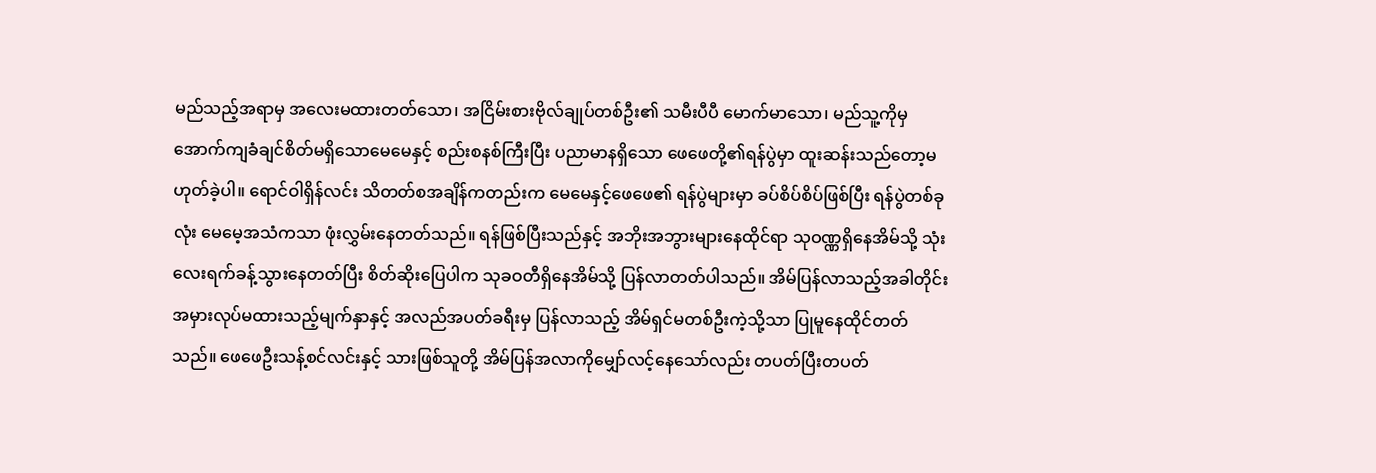မည်သည့်အရာမှ အလေးမထားတတ်သော၊ အငြိမ်းစားဗိုလ်ချုပ်တစ်ဦး၏ သမီးပီပီ မောက်မာသော၊ မည်သူ့ကိုမှ အောက်ကျခံချင်စိတ်မရှိသောမေမေနှင့် စည်းစနစ်ကြီးပြီး ပညာမာနရှိသော ဖေဖေတို့၏ရန်ပွဲမှာ ထူးဆန်းသည်တော့မဟုတ်ခဲ့ပါ။ ရောင်ဝါရှိန်လင်း သိတတ်စအချိန်ကတည်းက မေမေနှင့်ဖေဖေ၏ ရန်ပွဲများမှာ ခပ်စိပ်စိပ်ဖြစ်ပြီး ရန်ပွဲတစ်ခုလုံး မေမေ့အသံကသာ ဖုံးလွှမ်းနေတတ်သည်။ ရန်ဖြစ်ပြီးသည်နှင့် အဘိုးအဘွားများနေထိုင်ရာ သုဝဏ္ဏရှိနေအိမ်သို့ သုံးလေးရက်ခန့်သွားနေတတ်ပြီး စိတ်ဆိုးပြေပါက သုခဝတီရှိနေအိမ်သို့ ပြန်လာတတ်ပါသည်။ အိမ်ပြန်လာသည့်အခါတိုင်း အမှားလုပ်မထားသည့်မျက်နှာနှင့် အလည်အပတ်ခရီးမှ ပြန်လာသည့် အိမ်ရှင်မတစ်ဦးကဲ့သို့သာ ပြုမူနေထိုင်တတ်သည်။ ဖေဖေဦးသန့်စင်လင်းနှင့် သားဖြစ်သူတို့ အိမ်ပြန်အလာကိုမျှော်လင့်နေသော်လည်း တပတ်ပြီးတပတ်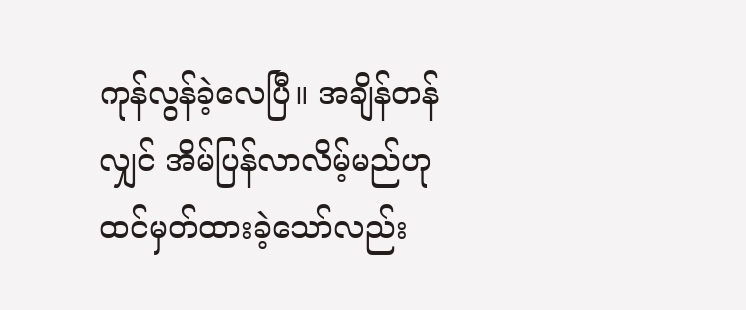ကုန်လွန်ခဲ့လေပြီ။ အချိန်တန်လျှင် အိမ်ပြန်လာလိမ့်မည်ဟု ထင်မှတ်ထားခဲ့သော်လည်း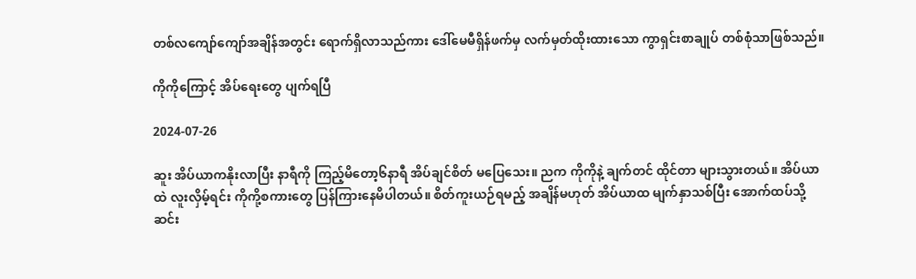တစ်လကျော်ကျော်အချိန်အတွင်း ရောက်ရှိလာသည်ကား ဒေါ်မေမီရှိန်ဖက်မှ လက်မှတ်ထိုးထားသော ကွာရှင်းစာချုပ် တစ်စုံသာဖြစ်သည်။

ကိုကိုကြောင့် အိပ်ရေးတွေ ပျက်ရပြီ

2024-07-26

ဆူး အိပ်ယာကနိုးလာပြီး နာရီကို ကြည့်မိတော့၆နာရီ အိပ်ချင်စိတ် မပြေသေး။ ညက ကိုကိုနဲ့ ချက်တင် ထိုင်တာ များသွားတယ်။ အိပ်ယာထဲ လူးလှိမ့်ရင်း ကိုကို့စကားတွေ ပြန်ကြားနေမိပါတယ်။ စိတ်ကူးယဉ်ရမည့် အချိန်မဟုတ် အိပ်ယာထ မျက်နှာသစ်ပြီး အောက်ထပ်သို့ ဆင်း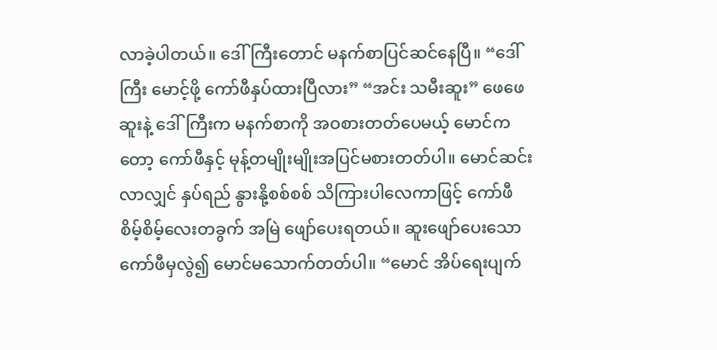လာခဲ့ပါတယ်။ ဒေါ်ကြီးတောင် မနက်စာပြင်ဆင်နေပြီ။ “ဒေါ်ကြီး မောင့်ဖို့ ကော်ဖီနှပ်ထားပြီလား” “အင်း သမီးဆူး” ဖေဖေ ဆူးနဲ့ ဒေါ်ကြီးက မနက်စာကို အဝစားတတ်ပေမယ့် မောင်ကတော့ ကော်ဖီနှင့် မုန့်တမျိုးမျိုးအပြင်မစားတတ်ပါ။ မောင်ဆင်းလာလျှင် နှပ်ရည် နွားနို့စစ်စစ် သိကြားပါလေကာဖြင့် ကော်ဖီ စိမ့်စိမ့်လေးတခွက် အမြဲ ဖျော်ပေးရတယ်။ ဆူးဖျော်ပေးသော ကော်ဖီမှလွဲ၍ မောင်မသောက်တတ်ပါ။ “မောင် အိပ်ရေးပျက်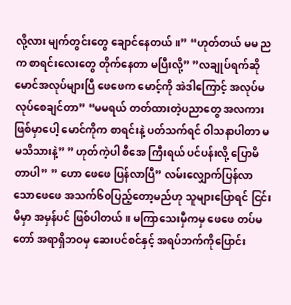လို့လား မျက်တွင်းတွေ ချောင်နေတယ်။” “ဟုတ်တယ် မမ ညက စာရင်းလေးတွေ တိုက်နေတာ မပြီးလို့” ”လချုပ်ရက်ဆို မောင်အလုပ်များပြီ ဖေဖေက မောင့်ကို အဲဒါကြောင့် အလုပ်မလုပ်စေချင်တာ” “မမရယ် တတ်ထားတဲ့ပညာတွေ အလကားဖြစ်မှာပေါ့ မောင်ကိုက စာရင်းနဲ့ ပတ်သက်ရင် ဝါသနာပါတာ မမသိသားနဲ့” ” ဟုတ်ကဲ့ပါ စီအေ ကြီးရယ် ပင်ပန်းလို့ ပြောမိတာပါ” ” ဟော ဖေဖေ ပြန်လာပြီ” လမ်းလျှောက်ပြန်လာသောဖေဖေ အသက်၆၀ပြည့်တော့မည်ဟု သူများပြောရင် ငြင်းမိမှာ အမှန်ပင် ဖြစ်ပါတယ်။ မကြာသေးမှီကမှ ဖေဖေ တပ်မတော် အရာရှိဘဝမှ ဆေးပင်စင်နှင့် အရပ်ဘက်ကိုပြောင်း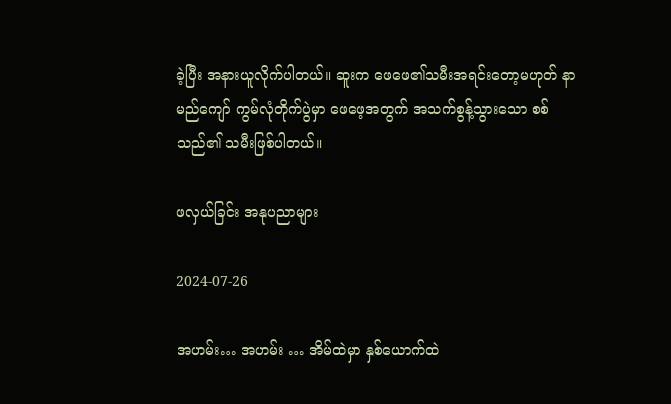ခဲ့ပြီး အနားယူလိုက်ပါတယ်။ ဆူးက ဖေဖေ၏သမီးအရင်းတော့မဟုတ် နာမည်ကျော် ကွမ်လုံတိုက်ပွဲမှာ ဖေဖေ့အတွက် အသက်စွန့်သွားသော စစ်သည်၏ သမီးဖြစ်ပါတယ်။

ဖလှယ်ခြင်း အနုပညာများ

2024-07-26

အဟမ်း… အဟမ်း … အိမ်ထဲမှာ နှစ်ယောက်ထဲ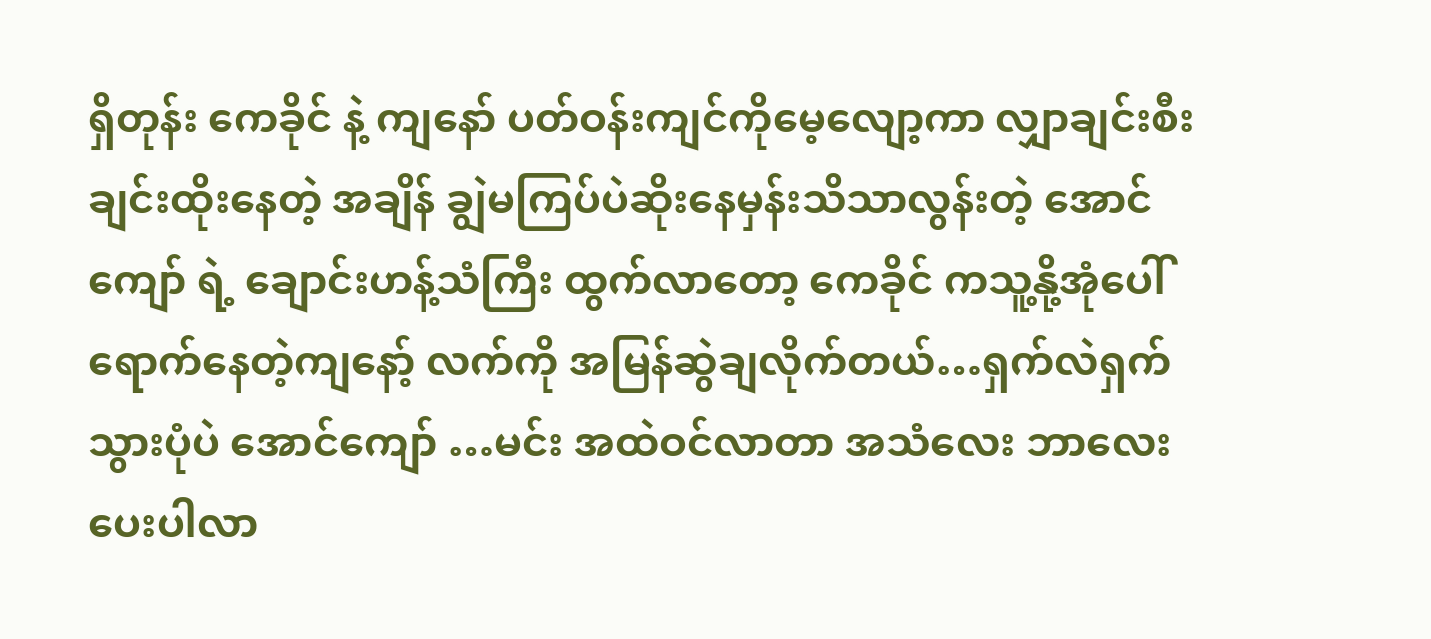ရှိတုန်း ကေခိုင် နဲ့ ကျနော် ပတ်ဝန်းကျင်ကိုမေ့လျော့ကာ လျှာချင်းစီးချင်းထိုးနေတဲ့ အချိန် ချွဲမကြပ်ပဲဆိုးနေမှန်းသိသာလွန်းတဲ့ အောင်ကျော် ရဲ့ ချောင်းဟန့်သံကြီး ထွက်လာတော့ ကေခိုင် ကသူ့နို့အုံပေါ်ရောက်နေတဲ့ကျနော့် လက်ကို အမြန်ဆွဲချလိုက်တယ်…ရှက်လဲရှက်သွားပုံပဲ အောင်ကျော် …မင်း အထဲဝင်လာတာ အသံလေး ဘာလေး ပေးပါလာ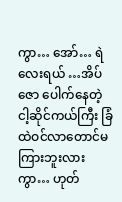ကွာ… အော်… ရဲလေးရယ် …အိပ်ဇော ပေါက်နေတဲ့ ငါ့ဆိုင်ကယ်ကြီး ခြံထဲဝင်လာတောင်မကြားဘူးလားကွာ… ဟုတ်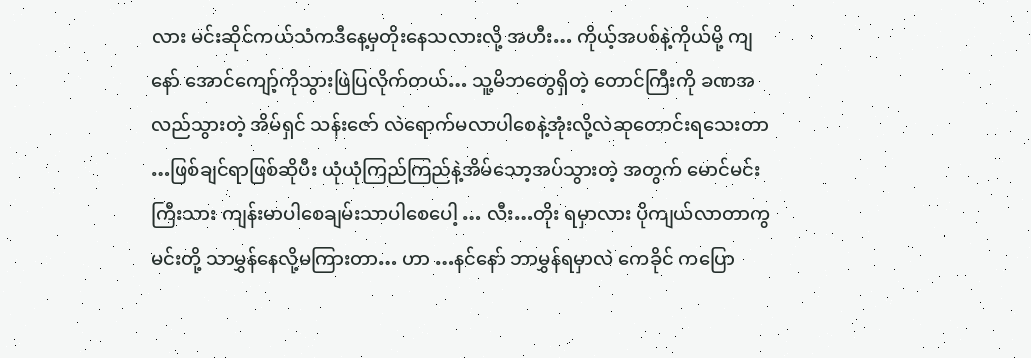လား မင်းဆိုင်ကယ်သံကဒီနေ့မှတိုးနေသလားလို့ အဟီး… ကိုယ့်အပစ်နဲ့ကိုယ်မို့ ကျနော် အောင်ကျော့်ကိုသွားဖြဲပြလိုက်တယ်… သူ့မိဘတွေရှိတဲ့ တောင်ကြီးကို ခဏအလည်သွားတဲ့ အိမ်ရှင် သန်းဇော် လဲရောက်မလာပါစေနဲ့အုံးလို့လဲဆုတောင်းရသေးတာ …ဖြစ်ချင်ရာဖြစ်ဆိုပီး ယုံယုံကြည်ကြည်နဲ့အိမ်သော့အပ်သွားတဲ့ အတွက် မောင်မင်းကြီးသား ကျန်းမာပါစေချမ်းသာပါစေပေါ့ … လီး…တိုး ရမှာလား ပိုကျယ်လာတာကွ မင်းတို့ သာမွှန်နေလို့မကြားတာ… ဟာ …နင်နော် ဘာမွှန်ရမှာလဲ ကေခိုင် ကပြော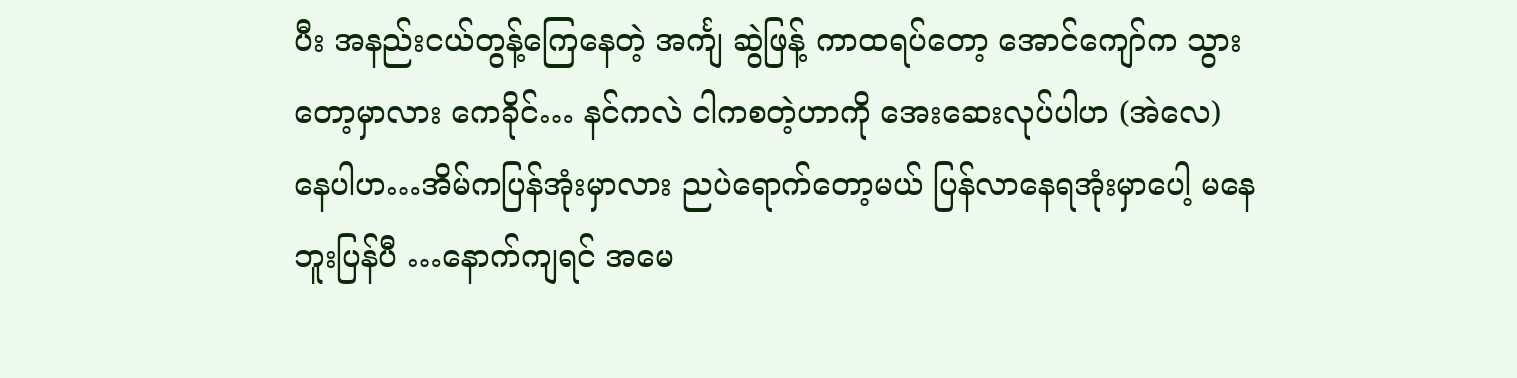ပီး အနည်းငယ်တွန့်ကြေနေတဲ့ အင်္ကျ ဆွဲဖြန့် ကာထရပ်တော့ အောင်ကျော်က သွားတော့မှာလား ကေခိုင်… နင်ကလဲ ငါကစတဲ့ဟာကို အေးဆေးလုပ်ပါဟ (အဲလေ) နေပါဟ…အိမ်ကပြန်အုံးမှာလား ညပဲရောက်တော့မယ် ပြန်လာနေရအုံးမှာပေါ့ မနေဘူးပြန်ပီ …နောက်ကျရင် အမေ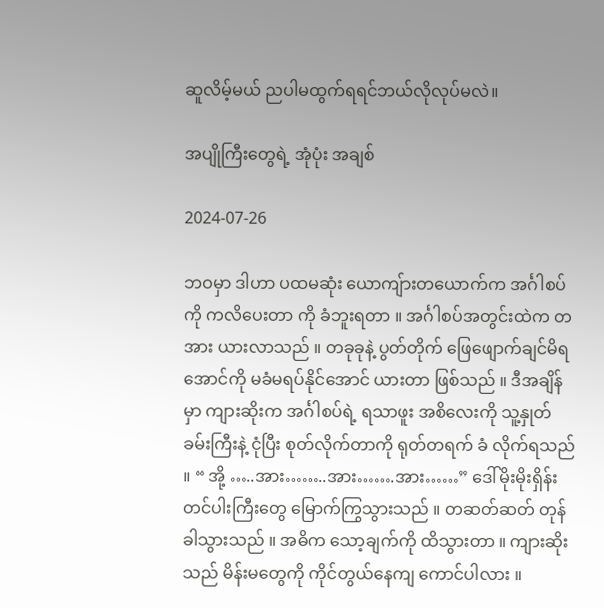ဆူလိမ့်မယ် ညပါမထွက်ရရင်ဘယ်လိုလုပ်မလဲ။

အပျိုကြီးတွေရဲ့ အုံပုံး အချစ်

2024-07-26

ဘဝမှာ ဒါဟာ ပထမဆုံး ယောကျ်ားတယောက်က အင်္ဂါစပ်ကို ကလိပေးတာ ကို ခံဘူးရတာ ။ အင်္ဂါစပ်အတွင်းထဲက တအား ယားလာသည် ။ တခုခုနဲ့ ပွတ်တိုက် ဖြေဖျောက်ချင်မိရအောင်ကို မခံမရပ်နိုင်အောင် ယားတာ ဖြစ်သည် ။ ဒီအချိန်မှာ ကျားဆိုးက အင်္ဂါစပ်ရဲ့ ရသာဖူး အစိလေးကို သူ့နှုတ်ခမ်းကြီးနဲ့ ငုံပြီး စုတ်လိုက်တာကို ရုတ်တရက် ခံ လိုက်ရသည် ။ “ အို့ …..အား……..အား…….အား……” ဒေါ်မိုးမိုးရှိန်း တင်ပါးကြီးတွေ မြောက်ကြွသွားသည် ။ တဆတ်ဆတ် တုန်ခါသွားသည် ။ အဓိက သော့ချက်ကို ထိသွားတာ ။ ကျားဆိုးသည် မိန်းမတွေကို ကိုင်တွယ်နေကျ ကောင်ပါလား ။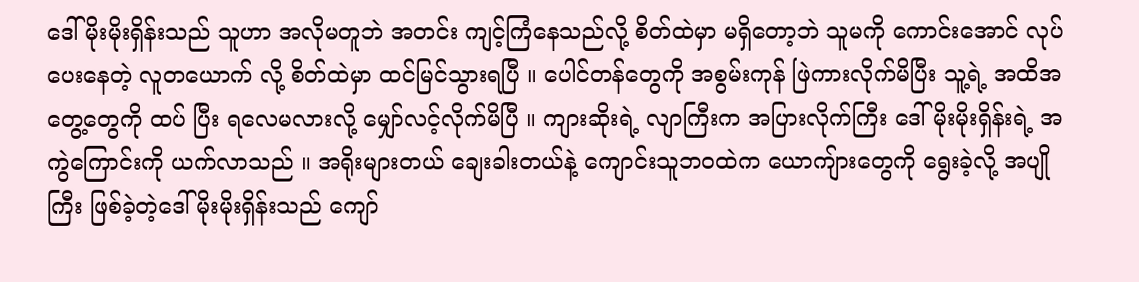ဒေါ်မိုးမိုးရှိန်းသည် သူဟာ အလိုမတူဘဲ အတင်း ကျင့်ကြံနေသည်လို့ စိတ်ထဲမှာ မရှိတော့ဘဲ သူမကို ကောင်းအောင် လုပ်ပေးနေတဲ့ လူတယောက် လို့ စိတ်ထဲမှာ ထင်မြင်သွားရပြီ ။ ပေါင်တန်တွေကို အစွမ်းကုန် ဖြဲကားလိုက်မိပြီး သူ့ရဲ့ အထိအတွေ့တွေကို ထပ် ပြီး ရလေမလားလို့ မျှော်လင့်လိုက်မိပြီ ။ ကျားဆိုးရဲ့ လျာကြီးက အပြားလိုက်ကြီး ဒေါ်မိုးမိုးရှိန်းရဲ့ အကွဲကြောင်းကို ယက်လာသည် ။ အရိုးများတယ် ချေးခါးတယ်နဲ့ ကျောင်းသူဘဝထဲက ယောကျ်ားတွေကို ရွေးခဲ့လို့ အပျိုကြီး ဖြစ်ခဲ့တဲ့ဒေါ်မိုးမိုးရှိန်းသည် ကျော်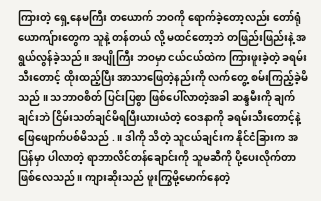ကြားတဲ့ ရှေ့နေမကြီး တယောက် ဘဝကို ရောက်ခဲ့တော့လည်း တော်ရုံ ယောကျ်ားတွေက သူနဲ့ တန်တယ် လို့ မထင်တော့ဘဲ တဖြည်းဖြည်းနဲ့ အရွယ်လွန်ခဲ့သည် ။ အပျိုကြီး ဘဝမှာ ငယ်ငယ်ထဲက ကြားဖူးခဲ့တဲ့ ခရမ်းသီးတောင့် ထိုးထည့်ပြီး အာသာဖြေတဲ့နည်းကို လက်တွေ့ စမ်းကြည့်ခဲ့မိသည် ။ သဘာဝစိတ် ပြင်းပြစွာ ဖြစ်ပေါ်လာတဲ့အခါ ဆန္ဒမီးကို ချက်ချင်းဘဲ ငြိမ်းသတ်ချင်မိရပြီးယားယံတဲ့ ဝေဒနာကို ခရမ်းသီးတောင့်နဲ့ ဖြေဖျောက်ပစ်မိသည် .။ ဒါကို သိတဲ့ သူငယ်ချင်းက နိုင်ငံခြားက အပြန်မှာ ပါလာတဲ့ ရာဘာလိင်တန်ချောင်းကို သူမဆီကို ပို့ပေးလိုက်တာ ဖြစ်လေသည် ။ ကျားဆိုးသည် ဖူးကြွမို့မောက်နေတဲ့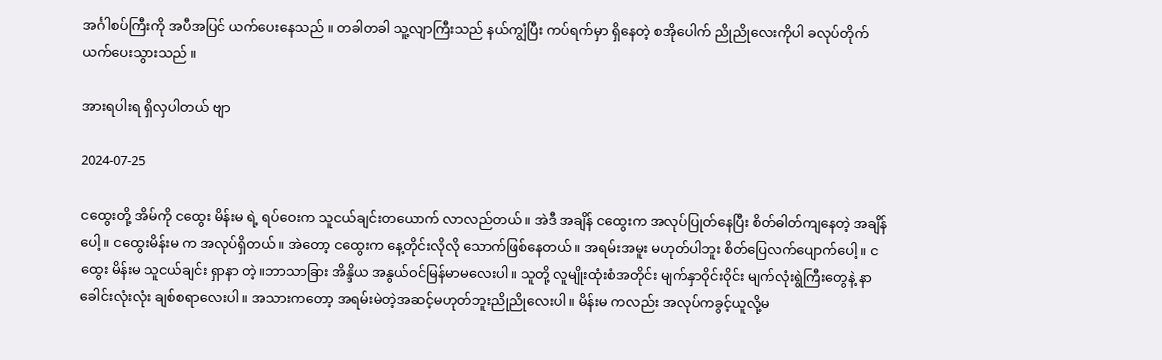အင်္ဂါစပ်ကြီးကို အပီအပြင် ယက်ပေးနေသည် ။ တခါတခါ သူ့လျာကြီးသည် နယ်ကျွံပြီး ကပ်ရက်မှာ ရှိနေတဲ့ စအိုပေါက် ညိုညိုလေးကိုပါ ခလုပ်တိုက် ယက်ပေးသွားသည် ။

အားရပါးရ ရှိလှပါတယ် ဗျာ

2024-07-25

ငထွေးတို့ အိမ်ကို ငထွေး မိန်းမ ရဲ့ ရပ်ဝေးက သူငယ်ချင်းတယောက် လာလည်တယ်။ အဲဒီ အချိန် ငထွေးက အလုပ်ပြုတ်နေပြီး စိတ်ဓါတ်ကျနေတဲ့ အချိန်ပေါ့။ ငထွေးမိန်းမ က အလုပ်ရှိတယ်။ အဲတော့ ငထွေးက နေ့တိုင်းလိုလို သောက်ဖြစ်နေတယ်။ အရမ်းအမူး မဟုတ်ပါဘူး စိတ်ပြေလက်ပျောက်ပေါ့။ ငထွေး မိန်းမ သူငယ်ချင်း ရှာနာ တဲ့။ဘာသာခြား အိန္ဒိယ အနွယ်ဝင်မြန်မာမလေးပါ။ သူတို့ လူမျိုးထုံးစံအတိုင်း မျက်နှာဝိုင်းဝိုင်း မျက်လုံးရွဲကြီးတွေနဲ့ နာခေါင်းလုံးလုံး ချစ်စရာလေးပါ။ အသားကတော့ အရမ်းမဲတဲ့အဆင့်မဟုတ်ဘူးညိုညိုလေးပါ။ မိန်းမ ကလည်း အလုပ်ကခွင့်ယူလို့မ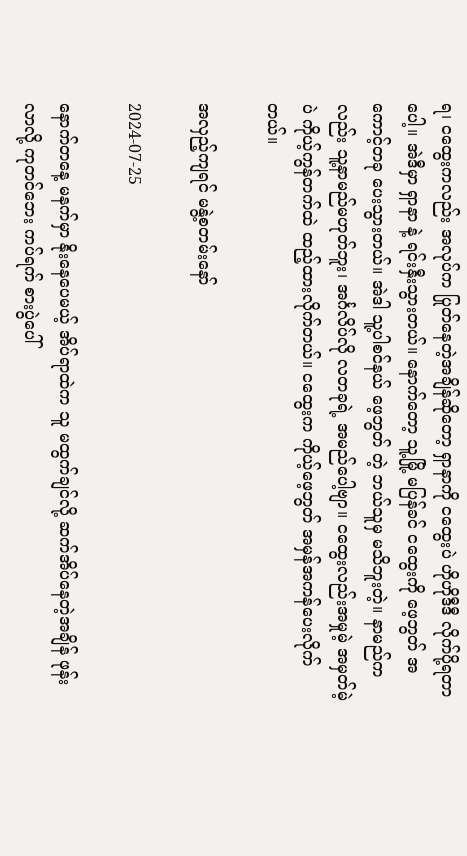ရ၊ ငထွေးကလည်း အလုပ်က ပြုတ်နေတဲ့အချိန်ဆိုတော့ ရှာနာကို ငထွေးပဲ ဟိုဟိုဒီဒီ လိုက်ပို့ရတာပေါ့။ အဲဒီမှာ ရှာနာ နဲ့ ရင်းနှီးသွားတယ်။ နောက်တော့ သူ့မြို့ မပြန်ခင် ငထွေးကို ဖေ့ဘွတ် အကောင့်တခု ပေးသွားတယ်။ အဲဒါ သူ့ပါစင်နယ် ဖေ့ဘွတ် တဲ့ ဘယ်သူမှ မသိဘူးတဲ့။ နာမည်က လည်း သူ့နာမည်မဟုတ်ဘူး၊ အင်္ဂလိပ်လို လတခုရဲ့ အမည်ပေါ့ဗျာ။ ငထွေးလည်းအမှုမဲ့ အမှတ်မဲ့ ပဲ ကိုယ့်ကွန်တက်ထဲ ထည့်ထားလိုက်တယ်။ ငထွေးက ကိုယ့်ဖေ့ဘွတ် အမှန်အကန်ပေးလိုက်တယ်။

အလှည့်ကျရင် မနွဲ့စတမ်းနော်

2024-07-25

နောက်တနေ့ မနက်မှာ နိုးနေပေမယ့် အိပ်ရာထဲက သူ မထွက်ချင်လို့ ဆက်အိပ်နေတဲ့အချိန် ဖုန်း လာလို့ ကုတင်ဘေး ကပ်ရက် စားပွဲပေါ်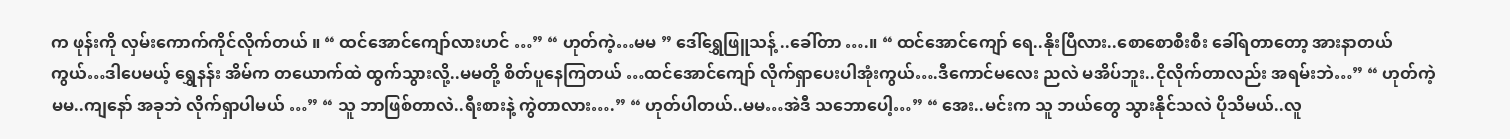က ဖုန်းကို လှမ်းကောက်ကိုင်လိုက်တယ် ။ “ ထင်အောင်ကျော်လားဟင် …” “ ဟုတ်ကဲ့…မမ ” ဒေါ်ရွှေဖြူသန့် ..ခေါ်တာ ….။ “ ထင်အောင်ကျော် ရေ..နိုးပြီလား..စောစောစီးစီး ခေါ်ရတာတော့ အားနာတယ်ကွယ်…ဒါပေမယ့် ရွှေနန်း အိမ်က တယောက်ထဲ ထွက်သွားလို့..မမတို့ စိတ်ပူနေကြတယ် …ထင်အောင်ကျော် လိုက်ရှာပေးပါအုံးကွယ်….ဒီကောင်မလေး ညလဲ မအိပ်ဘူး..ငိုလိုက်တာလည်း အရမ်းဘဲ…” “ ဟုတ်ကဲ့မမ..ကျနော် အခုဘဲ လိုက်ရှာပါမယ် …” “ သူ ဘာဖြစ်တာလဲ..ရီးစားနဲ့ ကွဲတာလား….” “ ဟုတ်ပါတယ်..မမ…အဲဒီ သဘောပေါ့…” “ အေး..မင်းက သူ ဘယ်တွေ သွားနိုင်သလဲ ပိုသိမယ်..လူ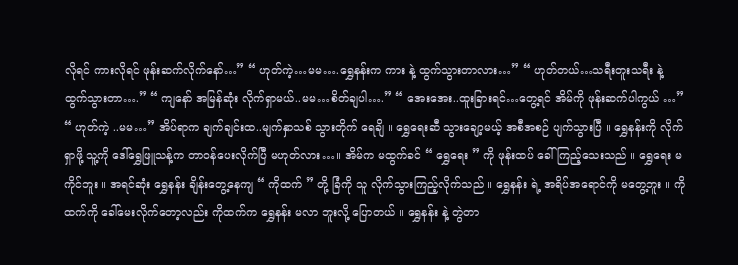လိုရင် ကားလိုရင် ဖုန်းဆက်လိုက်နော်…” “ ဟုတ်ကဲ့…မမ….ရွှေနန်းက ကား နဲ့ ထွက်သွားတာလား…” “ ဟုတ်တယ်…သရီးတူးသရီး နဲ့ ထွက်သွားတာ….” “ ကျနော် အမြန်ဆုံး လိုက်ရှာမယ်..မမ…စိတ်ချပါ….” “ အေးအေး..ထူးခြားရင်…တွေ့ရင် အိမ်ကို ဖုန်းဆက်ပါကွယ် …” “ ဟုတ်ကဲ့ ..မမ…” အိပ်ရာက ချက်ချင်းထ..မျက်နှာသစ် သွားတိုက် ရေချိ ။ ရွှေရေးဆီ သွားချော့မယ့် အစီအစဉ် ပျက်သွားပြီ ။ ရွှေနန်းကို လိုက်ရှာဖို့ သူ့ကို ဒေါ်ရွှေဖြူသန့်က တာဝန်ပေးလိုက်ပြီ မဟုတ်လား…။ အိမ်က မထွက်ခင် “ ရွှေရေး ” ကို ဖုန်းထပ် ခေါ်ကြည့်သေးသည် ။ ရွှေရေး မကိုင်ဘူး ။ အရင်ဆုံး ရွှေနန်း ချိန်းတွေ့နေကျ “ ကိုထက် ” တို့ ခြံကို သူ လိုက်သွားကြည့်လိုက်သည် ။ ရွှေနန်း ရဲ့ အရိပ်အရောင်ကို မတွေ့ဘူး ။ ကိုထက်ကို ခေါ်မေးလိုက်တော့လည်း ကိုထက်က ရွှေနန်း မလာ ဘူးလို့ ပြောတယ် ။ ရွှေနန်း နဲ့ တွဲတာ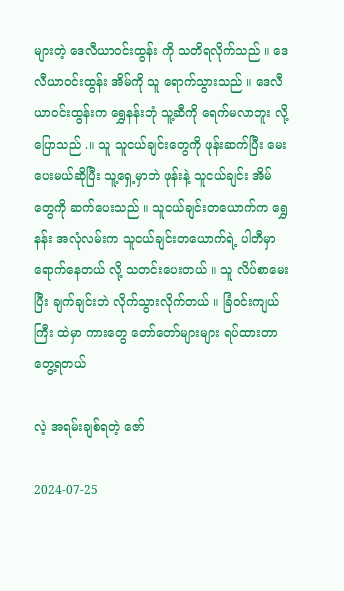များတဲ့ ဒေလီယာဝင်းထွန်း ကို သတိရလိုက်သည် ။ ဒေလီယာဝင်းထွန်း အိမ်ကို သူ ရောက်သွားသည် ။ ဒေလီယာဝင်းထွန်းက ရွှေနန်းဘုံ သူ့ဆီကို ရေက်မလာဘူး လို့ ပြောသည် .။ သူ သူငယ်ချင်းတွေကို ဖုန်းဆက်ပြီး မေးပေးမယ်ဆိုပြီး သူ့ရှေ့မှာဘဲ ဖုန်းနဲ့ သူငယ်ချင်း အိမ်တွေကို ဆက်ပေးသည် ။ သူငယ်ချင်းတယောက်က ရွှေနန်း အလုံလမ်းက သူငယ်ချင်းတယောက်ရဲ့ ပါတီမှာ ရောက်နေတယ် လို့ သတင်းပေးတယ် ။ သူ လိပ်စာမေးပြီး ချက်ချင်းဘဲ လိုက်သွားလိုက်တယ် ။ ခြံဝင်းကျယ်ကြီး ထဲမှာ ကားတွေ တော်တော်များများ ရပ်ထားတာ တွေ့ရတယ်

လဲ့ အရမ်းချစ်ရတဲ့ ဇော်

2024-07-25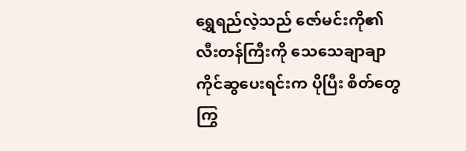ရွှေရည်လဲ့သည် ဇော်မင်းကို၏ လီးတန်ကြီးကို သေသေချာချာကိုင်ဆွပေးရင်းက ပိုပြီး စိတ်တွေကြွ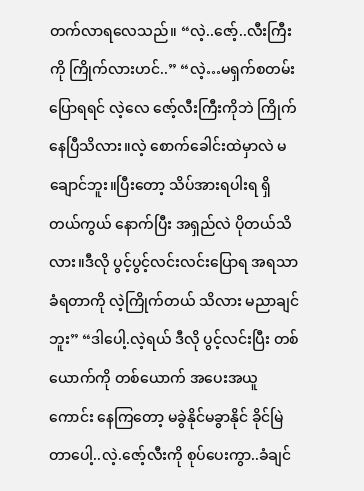တက်လာရလေသည်။ “လဲ့..ဇော့်..လီးကြီးကို ကြိုက်လားဟင်..” “လဲ့…မရှက်စတမ်းပြောရရင် လဲ့လေ ဇော့်လီးကြီးကိုဘဲ ကြိုက်နေပြီသိလား။လဲ့ စောက်ခေါင်းထဲမှာလဲ မချောင်ဘူး။ပြီးတော့ သိပ်အားရပါးရ ရှိတယ်ကွယ် နောက်ပြီး အရှည်လဲ ပိုတယ်သိလား။ဒီလို ပွင့်ပွင့်လင်းလင်းပြောရ အရသာခံရတာကို လဲ့ကြိုက်တယ် သိလား မညာချင်ဘူး” “ဒါပေါ့.လဲ့ရယ် ဒီလို ပွင့်လင်းပြီး တစ်ယောက်ကို တစ်ယောက် အပေးအယူကောင်း နေကြတော့ မခွဲနိုင်မခွာနိုင် ခိုင်မြဲတာပေါ့..လဲ့.ဇော့်လီးကို စုပ်ပေးကွာ..ခံချင်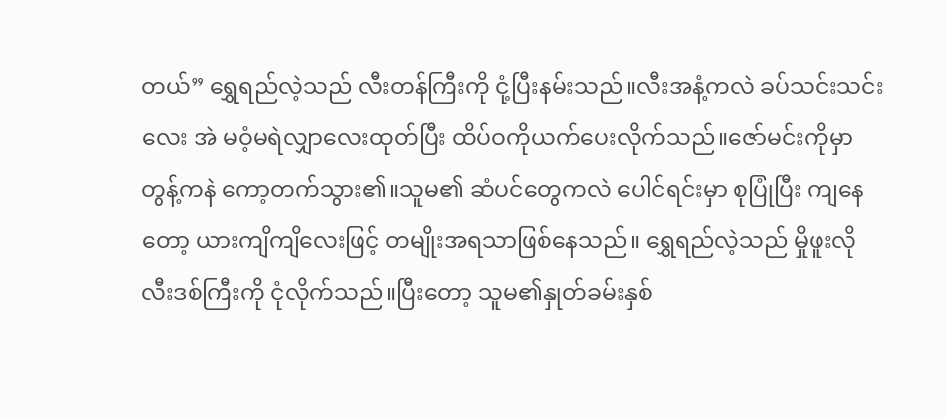တယ်” ရွှေရည်လဲ့သည် လီးတန်ကြီးကို ငုံ့ပြီးနမ်းသည်။လီးအနံ့ကလဲ ခပ်သင်းသင်းလေး အဲ မဝံ့မရဲလျှာလေးထုတ်ပြီး ထိပ်ဝကိုယက်ပေးလိုက်သည်။ဇော်မင်းကိုမှာ တွန့်ကနဲ ကော့တက်သွား၏။သူမ၏ ဆံပင်တွေကလဲ ပေါင်ရင်းမှာ စုပြုံပြီး ကျနေတော့ ယားကျိကျိလေးဖြင့် တမျိုးအရသာဖြစ်နေသည်။ ရွှေရည်လဲ့သည် မှိုဖူးလို လီးဒစ်ကြီးကို ငုံလိုက်သည်။ပြီးတော့ သူမ၏နှုတ်ခမ်းနှစ်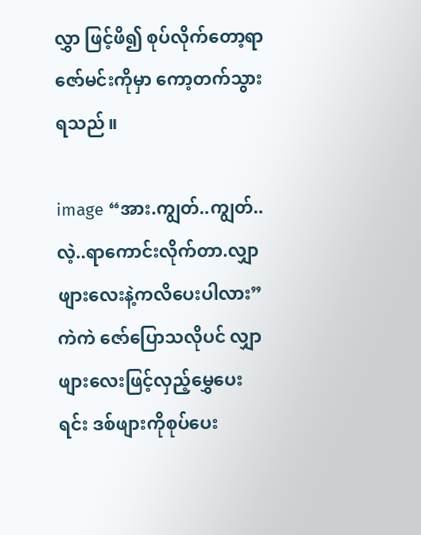လွှာ ဖြင့်ဖိ၍ စုပ်လိုက်တော့ရာ ဇော်မင်းကိုမှာ ကော့တက်သွားရသည်။

image “အား.ကျွတ်..ကျွတ်..လဲ့..ရာကောင်းလိုက်တာ.လျှာဖျားလေးနဲ့ကလိပေးပါလား” ကဲကဲ ဇော်ပြောသလိုပင် လျှာဖျားလေးဖြင့်လှည့်မွှေပေးရင်း ဒစ်ဖျားကိုစုပ်ပေး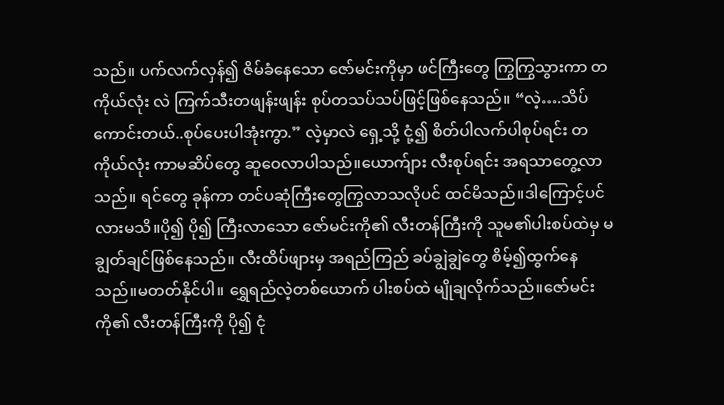သည်။ ပက်လက်လှန်၍ ဇိမ်ခံနေသော ဇော်မင်းကိုမှာ ဖင်ကြီးတွေ ကြွကြွသွားကာ တကိုယ်လုံး လဲ ကြက်သီးတဖျန်းဖျန်း စုပ်တသပ်သပ်ဖြင့်ဖြစ်နေသည်။ “လဲ့….သိပ်ကောင်းတယ်..စုပ်ပေးပါအုံးကွာ.” လဲ့မှာလဲ ရှေ့သို့ ငုံ့၍ စိတ်ပါလက်ပါစုပ်ရင်း တကိုယ်လုံး ကာမဆိပ်တွေ ဆူဝေလာပါသည်။ယောက်ျား လီးစုပ်ရင်း အရသာတွေ့လာသည်။ ရင်တွေ ခုန်ကာ တင်ပဆုံကြီးတွေကြွလာသလိုပင် ထင်မိသည်။ဒါကြောင့်ပင်လားမသိ။ပို၍ ပို၍ ကြီးလာသော ဇော်မင်းကို၏ လီးတန်ကြီးကို သူမ၏ပါးစပ်ထဲမှ မချွတ်ချင်ဖြစ်နေသည်။ လီးထိပ်ဖျားမှ အရည်ကြည် ခပ်ချွဲချွဲတွေ စိမ့်၍ထွက်နေသည်။မတတ်နိုင်ပါ။ ရွှေရည်လဲ့တစ်ယောက် ပါးစပ်ထဲ မျိုချလိုက်သည်။ဇော်မင်းကို၏ လီးတန်ကြီးကို ပို၍ ငုံ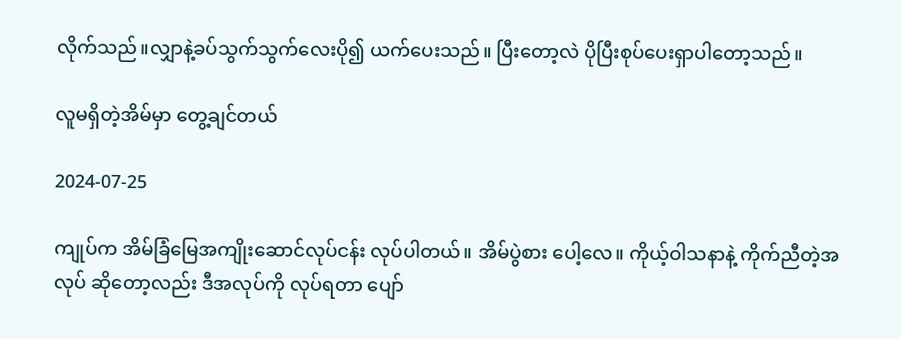လိုက်သည်။လျှာနဲ့ခပ်သွက်သွက်လေးပို၍ ယက်ပေးသည်။ ပြီးတော့လဲ ပိုပြီးစုပ်ပေးရှာပါတော့သည်။

လူမရှိတဲ့အိမ်မှာ တွေ့ချင်တယ်

2024-07-25

ကျုပ်က အိမ်ခြံမြေအကျိုးဆောင်လုပ်ငန်း လုပ်ပါတယ်။ အိမ်ပွဲစား ပေါ့လေ။ ကိုယ့်ဝါသနာနဲ့ ကိုက်ညီတဲ့အလုပ် ဆိုတော့လည်း ဒီအလုပ်ကို လုပ်ရတာ ပျော်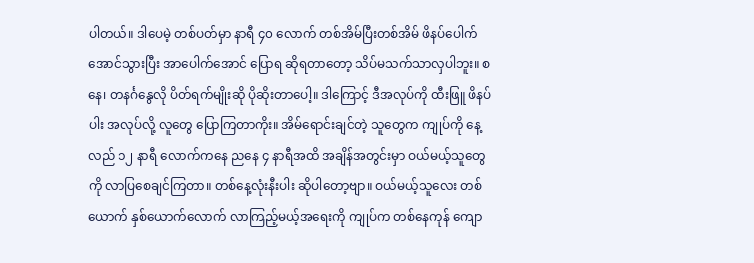ပါတယ်။ ဒါပေမဲ့ တစ်ပတ်မှာ နာရီ ၄၀ လောက် တစ်အိမ်ပြီးတစ်အိမ် ဖိနပ်ပေါက်အောင်သွားပြီး အာပေါက်အောင် ပြောရ ဆိုရတာတော့ သိပ်မသက်သာလှပါဘူး။ စနေ၊ တနင်္ဂနွေလို ပိတ်ရက်မျိုးဆို ပိုဆိုးတာပေါ့။ ဒါကြောင့် ဒီအလုပ်ကို ထီးဖြူ ဖိနပ်ပါး အလုပ်လို့ လူတွေ ပြောကြတာကိုး။ အိမ်ရောင်းချင်တဲ့ သူတွေက ကျုပ်ကို နေ့လည် ၁၂ နာရီ လောက်ကနေ ညနေ ၄ နာရီအထိ အချိန်အတွင်းမှာ ဝယ်မယ့်သူတွေကို လာပြစေချင်ကြတာ။ တစ်နေ့လုံးနီးပါး ဆိုပါတော့ဗျာ။ ဝယ်မယ့်သူလေး တစ်ယောက် နှစ်ယောက်လောက် လာကြည့်မယ့်အရေးကို ကျုပ်က တစ်နေကုန် ကျော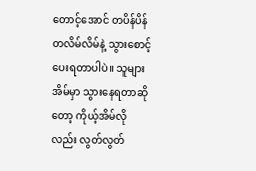တောင့်အောင် တပိန်ပိန် တလိမ်လိမ်နဲ့ သွားစောင့်ပေးရတာပါပဲ။ သူများအိမ်မှာ သွားနေရတာဆိုတော့ ကိုယ့်အိမ်လိုလည်း လွတ်လွတ်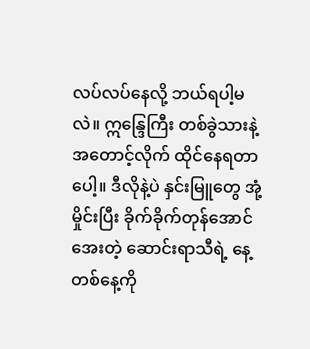လပ်လပ်နေလို့ ဘယ်ရပါ့မလဲ။ ဣန္ဒြေကြီး တစ်ခွဲသားနဲ့ အတောင့်လိုက် ထိုင်နေရတာပေါ့။ ဒီလိုနဲ့ပဲ နှင်းမြူတွေ အုံ့မှိုင်းပြီး ခိုက်ခိုက်တုန်အောင်အေးတဲ့ ဆောင်းရာသီရဲ့ နေ့တစ်နေ့ကို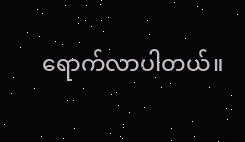ရောက်လာပါတယ်။